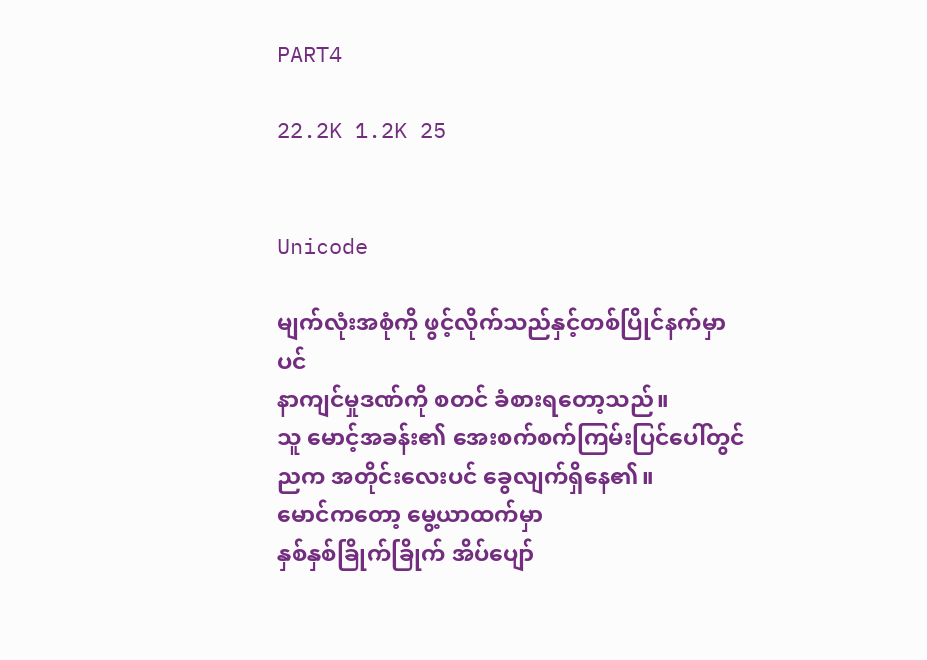PART4

22.2K 1.2K 25


Unicode

မျက်လုံးအစုံကို ဖွင့်လိုက်သည်နှင့်တစ်ပြိုင်နက်မှာပင်
နာကျင်မှုဒဏ်ကို စတင် ခံစားရတော့သည်။
သူ မောင့်အခန်း၏ အေးစက်စက်ကြမ်းပြင်ပေါ်တွင်
ညက အတိုင်းလေးပင် ခွေလျက်ရှိနေ၏။
မောင်ကတော့ မွေ့ယာထက်မှာ
နှစ်နှစ်ခြိုက်ခြိုက် အိပ်ပျော်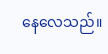နေလေသည်။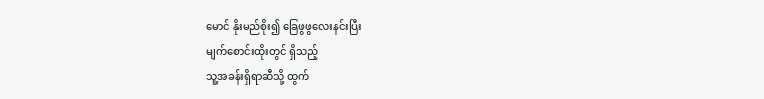မောင် နိုးမည်စိုး၍ ခြေဖွဖွလေးနင်းပြီး
မျက်စောင်းထိုးတွင် ရှိသည့်
သူ့အခန်းရှိရာဆီသို့ ထွက်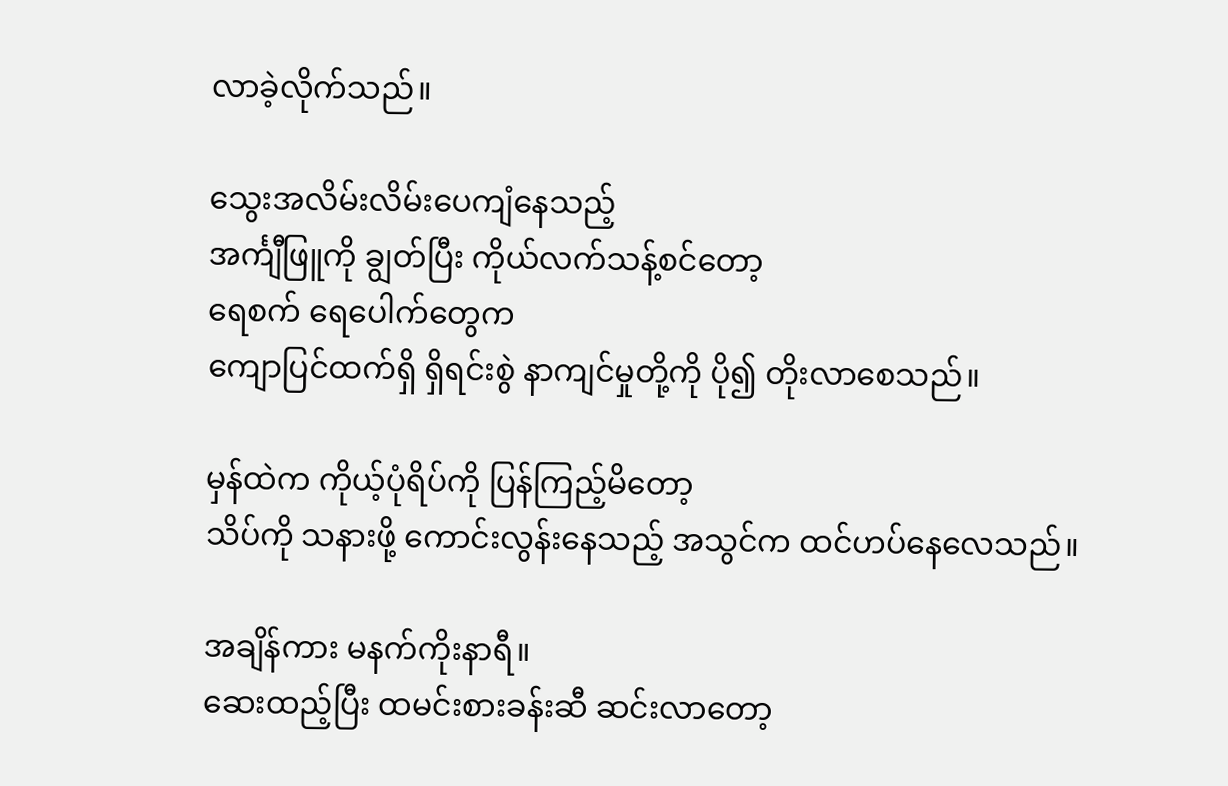လာခဲ့လိုက်သည်။

သွေးအလိမ်းလိမ်းပေကျံနေသည့်
အင်္ကျီဖြူကို ချွတ်ပြီး ကိုယ်လက်သန့်စင်တော့
ရေစက် ရေပေါက်တွေက
ကျောပြင်ထက်ရှိ ရှိရင်းစွဲ နာကျင်မှုတို့ကို ပို၍ တိုးလာစေသည်။

မှန်ထဲက ကိုယ့်ပုံရိပ်ကို ပြန်ကြည့်မိတော့
သိပ်ကို သနားဖို့ ကောင်းလွန်းနေသည့် အသွင်က ထင်ဟပ်နေလေသည်။

အချိန်ကား မနက်ကိုးနာရီ။
ဆေးထည့်ပြီး ထမင်းစားခန်းဆီ ဆင်းလာတော့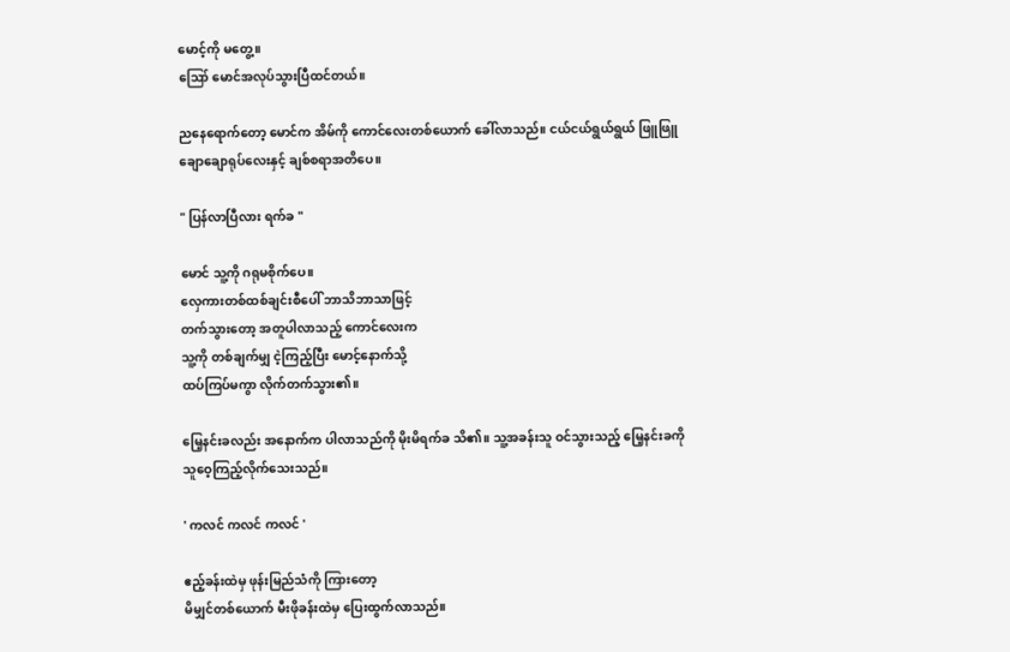မောင့်ကို မတွေ့။
ဪ မောင်အလုပ်သွားပြီထင်တယ်။

ညနေရောက်တော့ မောင်က အိမ်ကို ကောင်လေးတစ်ယောက် ခေါ်လာသည်။ ငယ်ငယ်ရွယ်ရွယ် ဖြူ‌ဖြူချောချောရုပ်လေးနှင့် ချစ်စရာအတိပေ။

" ပြန်လာပြီလား ရက်ခ "

မောင် သူ့ကို ဂရုမစိုက်ပေ။
လှေကားတစ်ထစ်ချင်းစီပေါ် ဘာသိဘာသာဖြင့်
တက်သွား‌တော့ အတူပါလာသည့် ကောင်လေးက
သူ့ကို တစ်ချက်မျှ ငဲ့ကြည့်ပြီး မောင့်နောက်သို့
ထပ်ကြပ်မကွာ လိုက်တက်သွား၏။

မြေ့နင်းခလည်း အနောက်က ပါလာသည်ကို မိုးမိရက်ခ သိ၏။ သူ့အခန်းသူ ဝင်သွားသည့် မြေ့နင်းခကို
သူဝေ့ကြည့်လိုက်သေးသည်။

' ကလင် ကလင် ကလင် '

ဧည့်ခန်းထဲမှ ဖုန်းမြည်သံကို ကြားတော့
မိမျှင်တစ်ယောက် မီးဖိုခန်းထဲမှ ပြေးထွက်လာသည်။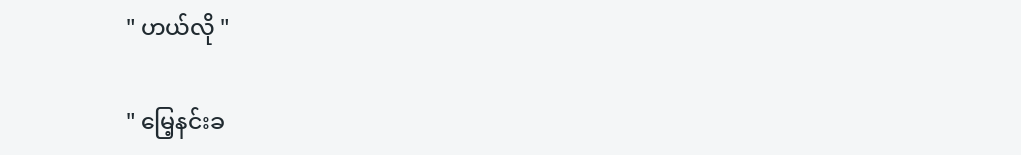" ဟယ်လို "

" မြေ့နင်းခ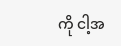ကို ငါ့အ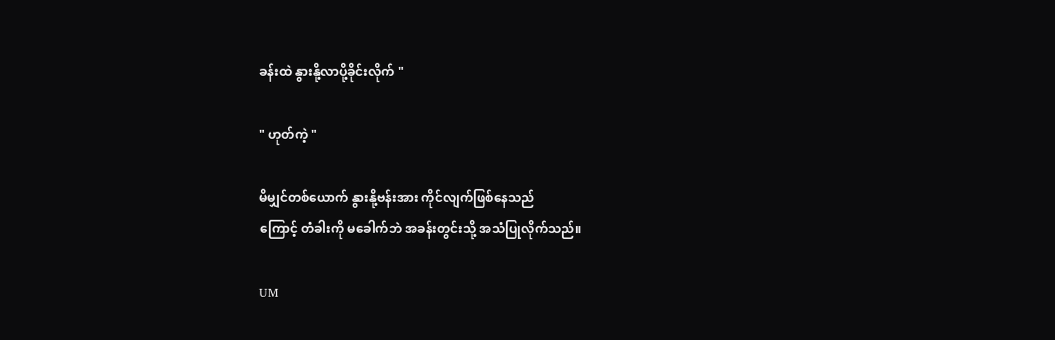ခန်းထဲ နွားနို့လာပို့ခိုင်းလိုက် "

" ဟုတ်ကဲ့ "

မိမျှင်တစ်ယောက် နွားနို့ဗန်းအား ကိုင်လျက်ဖြစ်နေသည်
ကြောင့် တံခါးကို မခေါက်ဘဲ အခန်းတွင်းသို့ အသံပြုလိုက်သည်။

UM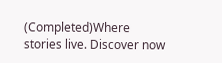(Completed)Where stories live. Discover now